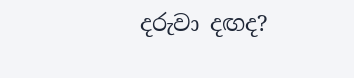දරුවා දඟද?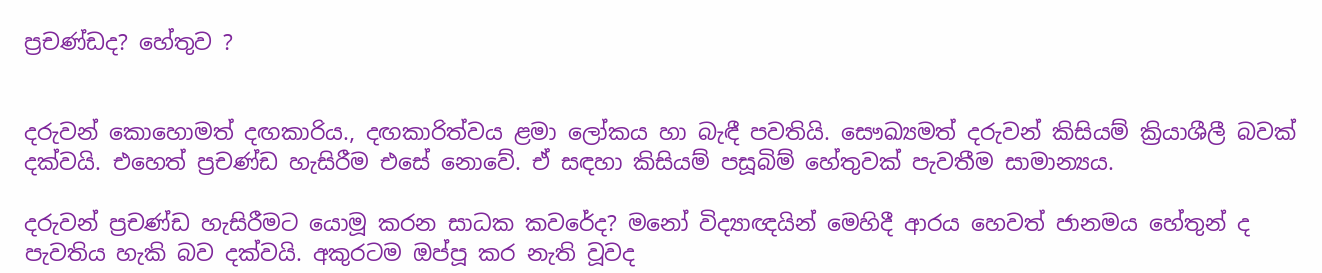ප්‍රචණ්ඩද? හේතුව ?


දරුවන් කොහොමත් දඟකාරිය., දඟකාරිත්වය ළමා ලෝකය හා බැඳී පවතියි. සෞඛ්‍යමත් දරුවන් කිසියම් ක්‍රියාශීලී බවක් දක්වයි. එහෙත් ප්‍රචණ්ඩ හැසිරීම එසේ නොවේ. ඒ සඳහා කිසියම් පසූබිම් හේතුවක් පැවතීම සාමාන්‍යය.

දරුවන් ප්‍රචණ්ඩ හැසිරීමට යොමූ කරන සාධක කවරේද? මනෝ විද්‍යාඥයින් මෙහිදී ආරය හෙවත් ජානමය හේතුන් ද පැවතිය හැකි බව දක්වයි. අකුරටම ඔප්පූ කර නැති වූවද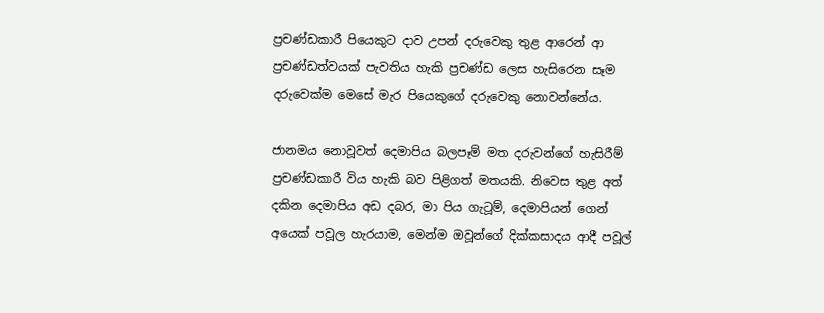ප්‍රචණ්ඩකාරී පියෙකුට දාව උපන් දරුවෙකු තුළ ආරෙන් ආ ප්‍රචණ්ඩත්වයක් පැවතිය හැකි ප්‍රචණ්ඩ ලෙස හැසිරෙන සෑම දරුවෙක්ම මෙසේ මැර පියෙකුගේ දරුවෙකු නොවන්නේය.

ජානමය නොවූවත් දෙමාපිය බලපෑම් මත දරුවන්ගේ හැසිරීම් ප්‍රචණ්ඩකාරී විය හැකි බව පිළිගත් මතයකි. නිවෙස තුළ අත් දකින දෙමාපිය අඩ දබර, මා පිය ගැටූම්, දෙමාපියන් ගෙන් අයෙක් පවූල හැරයාම, මෙන්ම ඔවූන්ගේ දික්කසාදය ආදී පවූල්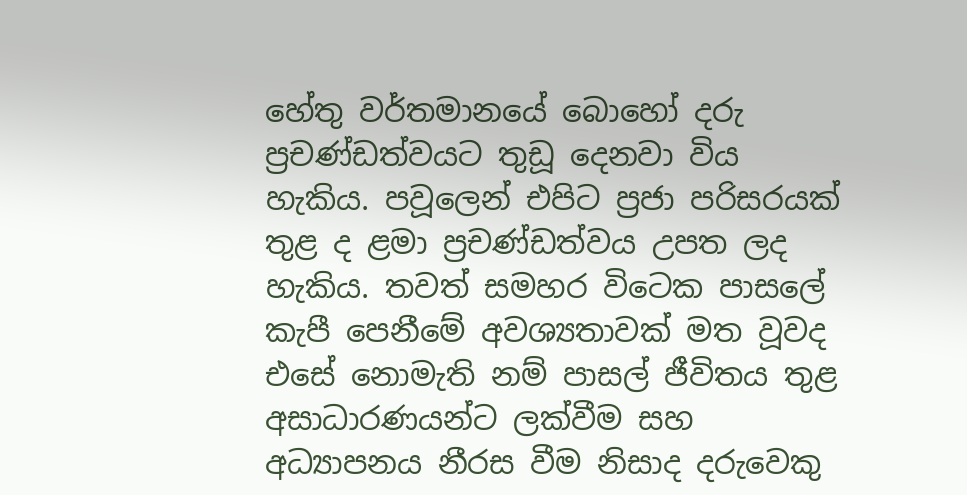හේතු වර්තමානයේ බොහෝ දරු ප්‍රචණ්ඩත්වයට තුඩූ දෙනවා විය හැකිය. පවූලෙන් එපිට ප්‍රජා පරිසරයක් තුළ ද ළමා ප්‍රචණ්ඩත්වය උපත ලද හැකිය. තවත් සමහර විටෙක පාසලේ කැපී පෙනීමේ අවශ්‍යතාවක් මත වූවද එසේ නොමැති නම් පාසල් ජීවිතය තුළ අසාධාරණයන්ට ලක්වීම සහ අධ්‍යාපනය නීරස වීම නිසාද දරුවෙකු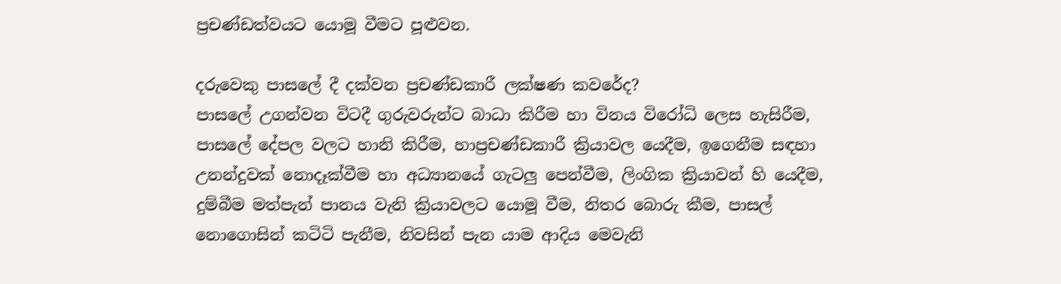ප්‍රචණ්ඩත්වයට යොමූ වීමට පූළුවන.

දරුවෙකු පාසලේ දී දක්වන ප්‍රචණ්ඩකාරී ලක්ෂණ කවරේද?
පාසලේ උගන්වන විටදී ගුරුවරුන්ට බාධා කිරීම හා විනය විරෝධි ලෙස හැසිරීම, පාසලේ දේපල වලට හානි කිරීම, හාප්‍රචණ්ඩකාරී ක්‍රියාවල යෙදීම, ඉගෙනීම සඳහා උනන්දුවක් නොදෑක්වීම හා අධ්‍යානයේ ගැටලු පෙන්වීම, ලිංගික ක්‍රියාවන් හි යෙදීම, දුම්බීම මත්පැන් පානය වැනි ක්‍රියාවලට යොමූ වීම, නිතර බොරු කීම, පාසල් නොගොසින් කටිටි පැනීම, නිවසින් පැන යාම ආදිය මෙවැනි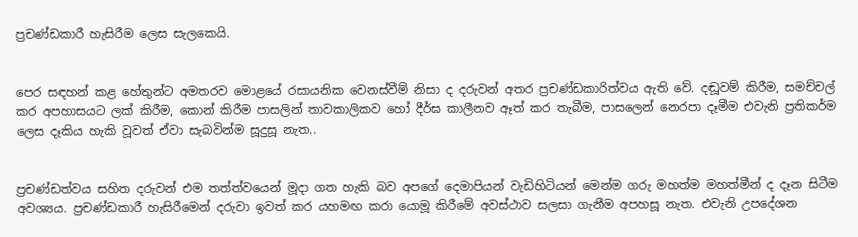ප්‍රචණ්ඩකාරී හැසිරීම ලෙස සැලකෙයි.


පෙර සඳහන් කළ හේතුන්ට අමතරව මොළයේ රසායනික වෙනස්වීම් නිසා ද දරුවන් අතර ප්‍රචණ්ඩකාරිත්වය ඇති වේ. දඬූවම් කිරීම, සමච්චල් කර අපහාසයට ලක් කිරීම, කොන් කිරීම පාසලින් තාවකාලිකව හෝ දීර්ඝ කාලීනව ඈත් කර තැබීම, පාසලෙන් නෙරපා දෑමීම එවැනි ප්‍රතිකර්ම ලෙස දෑකිය හැකි වූවත් ඒවා සැබවින්ම සූදුසූ නැත..


ප්‍රචණ්ඩත්වය සහිත දරුවන් එම තත්ත්වයෙන් මූදා ගත හැකි බව අපගේ දෙමාපියන් වැඩිහිටියන් මෙන්ම ගරු මහත්ම මහත්මීන් ද දෑන සිටීම අවශ්‍යය. ප්‍රචණ්ඩකාරී හැසිරීමෙන් දරුවා ඉවත් කර යහමඟ කරා යොමූ කිරීමේ අවස්ථාව සලසා ගැනීම අපහසූ නැත. එවැනි උපදේශන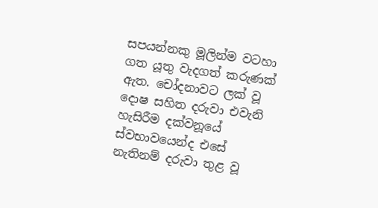සපයන්නකු මූලින්ම වටහා ගත යූතු වැදගත් කරුණක් ඇත. චෝදනාවට ලක් වූ දොෂ සහිත දරුවා එවැනි හැසිරීම දක්වනූයේ ස්වභාවයෙන්ද එසේ නැතිනම් දරුවා තුළ වූ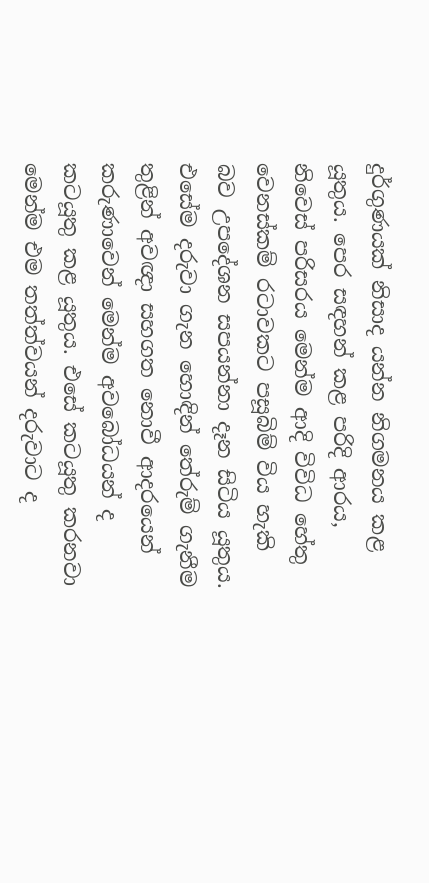දුර්ගුණයක් නිසාද යන්න නිගමනය කළ යූතුය. පෙර සඳහන් කළ පරිදි ආරය, නිවෙස් පරිසරය මෙන්ම ආදි විවිධ හේතු වෙනස්කම් රටාවකට පසූබිම් විය හැකි බව උපදේශන සපයන්නා දෑන සිටිය යූතුය. එසේම දරුවා ගැන හොඳින් තේරුම් ගැනීම තුළින් අවඥා සහගත නොවී ආදරයෙන් කරුණාවෙන් මෙන්ම අවබෝධයන් ද කටයූතු කළ යූතුය. එසේ කටයූතු කරනවා මෙන්ම එම තත්ත්වයන් දරුවාට ද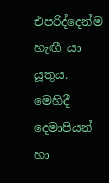එපරිද්දෙන්ම හැඟී යා යූතුය. මෙහිදී දෙමාපියන් හා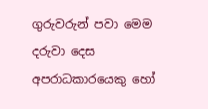ගුරුවරුන් පවා මෙම දරුවා දෙස අපරාධකාරයෙකු හෝ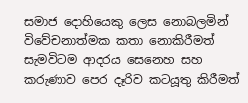සමාජ දොහියෙකු ලෙස නොබලමින් විවේචනාත්මක කතා නොකිරීමත් සැමවිටම ආදරය සෙනෙහ සහ කරුණාව පෙර දෑරිව කටයූතු කිරීමත්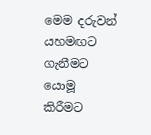මෙම දරුවන් යහමඟට ගැනීමට යොමූ කිරීමට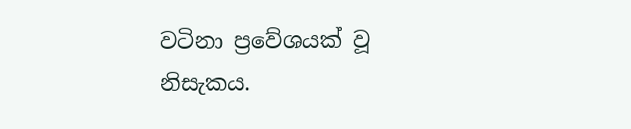වටිනා ප්‍රවේශයක් වූ නිසැකය.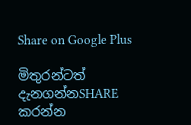Share on Google Plus

මිතුරන්ටත් දැනගන්නSHARE කරන්න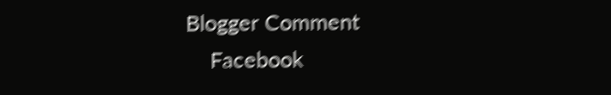Blogger Comment
    Facebook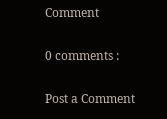Comment

0 comments :

Post a Comment